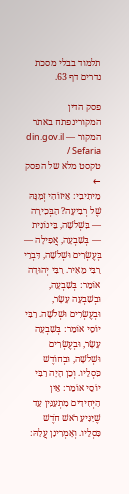תלמוד בבלי מסכת נדרים דף 63.

פסק הדין המקורינפתח באתר המקור — din.gov.il / Sefaria
טקסט מלא של הפסק ←
מֵיתִיבִי: אֵיזוֹהִי זְמַנָּהּ שֶׁל רְבִיעָה? הַבְּכִירָה — בִּשְׁלֹשָׁה, בֵּינוֹנִית — בְּשִׁבְעָה, אֲפִילָה — בְּעֶשְׂרִים וּשְׁלֹשָׁה, דִּבְרֵי רַבִּי מֵאִיר. רַבִּי יְהוּדָה אוֹמֵר: בְּשִׁבְעָה, וּבְשִׁבְעָה עָשָׂר, וּבְעֶשְׂרִים וּשְׁלֹשָׁה. רַבִּי יוֹסֵי אוֹמֵר: בְּשִׁבְעָה עָשָׂר, וּבְעֶשְׂרִים וּשְׁלֹשָׁה, וּבְחוֹדֶשׁ כִּסְלֵיו. וְכֵן הָיָה רַבִּי יוֹסֵי אוֹמֵר: אֵין הַיְּחִידִים מִתְעַנִּין עַד שֶׁיַּגִּיעַ רֹאשׁ חֹדֶשׁ כִּסְלֵיו. וְאָמְרִינַן עֲלַהּ: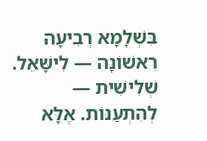בִּשְׁלָמָא רְבִיעָה רִאשׁוֹנָה — לִישָּׁאֵל. שְׁלִישִׁית — לְהִתְעַנּוֹת. אֶלָּא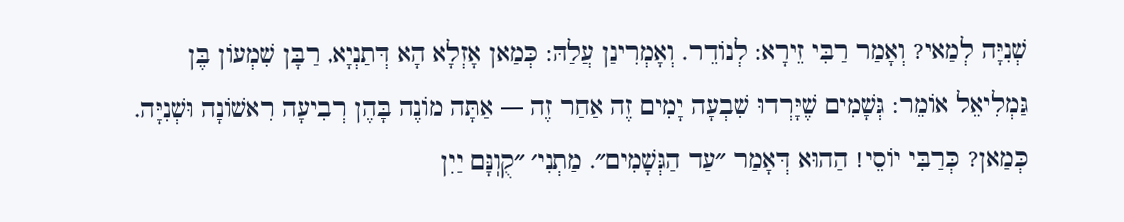שְׁנִיָּה לְמַאי? וְאָמַר רַבִּי זֵירָא: לְנוֹדֵר. וְאָמְרִינַן עֲלַהּ: כְּמַאן אָזְלָא הָא דְּתַנְיָא, רַבָּן שִׁמְעוֹן בֶּן גַּמְלִיאֵל אוֹמֵר: גְּשָׁמִים שֶׁיָּרְדוּ שִׁבְעָה יָמִים זֶה אַחַר זֶה — אַתָּה מוֹנֶה בָּהֶן רְבִיעָה רִאשׁוֹנָה וּשְׁנִיָּה. כְּמַאן? כְּרַבִּי יוֹסֵי! הַהוּא דְּאָמַר ״עַד הַגְּשָׁמִים״. מַתְנִי׳ ״קֻוֽנָּם יַיִן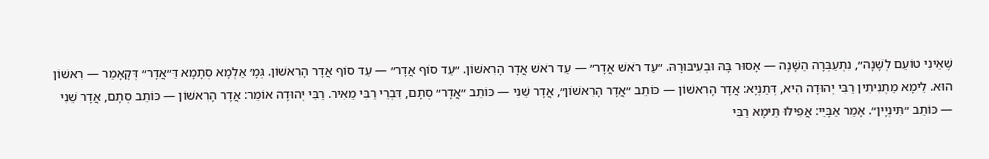שֶׁאֵינִי טוֹעֵם לְשָׁנָה״, נִתְעַבְּרָה הַשָּׁנָה — אָסוּר בָּהּ וּבְעִיבּוּרָהּ. ״עַד רֹאשׁ אֲדָר״ — עַד רֹאשׁ אֲדָר הָרִאשׁוֹן. ״עַד סוֹף אֲדָר״ — עַד סוֹף אֲדָר הָרִאשׁוֹן. גְּמָ׳ אַלְמָא סְתָמָא דַּ״אֲדָר״ דְּקָאָמַר — רִאשׁוֹן הוּא. לֵימָא מַתְנִיתִין רַבִּי יְהוּדָה הִיא, דְּתַנְיָא: אֲדָר הָרִאשׁוֹן — כּוֹתֵב ״אֲדָר הָרִאשׁוֹן״, אֲדָר שֵׁנִי — כּוֹתֵב ״אֲדָר״ סְתָם, דִּבְרֵי רַבִּי מֵאִיר. רַבִּי יְהוּדָה אוֹמֵר: אֲדָר הָרִאשׁוֹן — כּוֹתֵב סְתָם, אֲדָר שֵׁנִי — כּוֹתֵב ״תִּינְיָין״. אָמַר אַבָּיֵי: אֲפִילּוּ תֵּימָא רַבִּי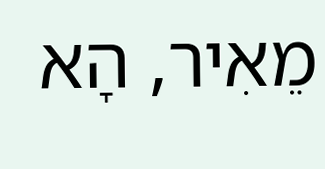מֵאִיר, הָא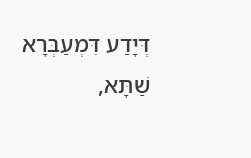דְּיָדַע דִּמְעַבְּרָא שַׁתָּא,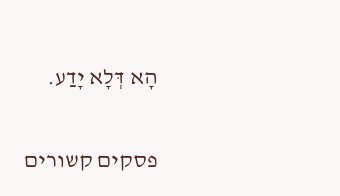הָא דְּלָא יָדַע.

פסקים קשורים